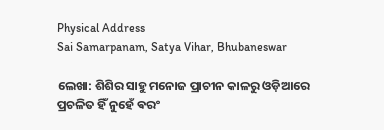Physical Address
Sai Samarpanam, Satya Vihar, Bhubaneswar

ଲେଖା: ଶିଶିର ସାହୁ ମନୋଜ ପ୍ରାଚୀନ କାଳରୁ ଓଡ଼ିଆରେ ପ୍ରଚଳିତ ହିଁ ନୁହେଁ ଵରଂ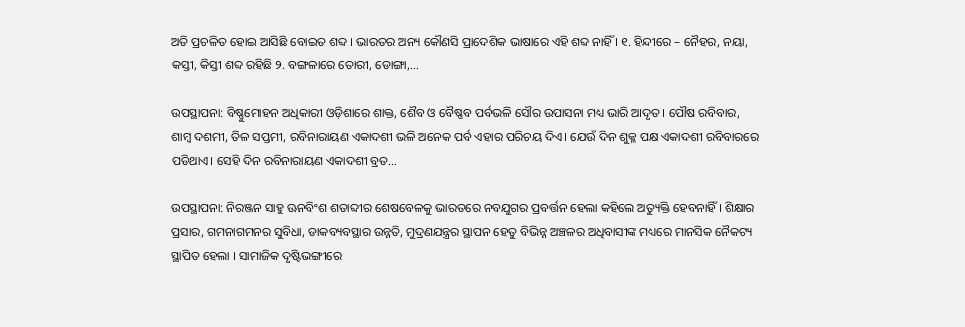ଅତି ପ୍ରଚଳିତ ହୋଇ ଆସିଛି ବୋଇତ ଶବ୍ଦ । ଭାରତର ଅନ୍ୟ କୌଣସି ପ୍ରାଦେଶିକ ଭାଷାରେ ଏହି ଶବ୍ଦ ନାହିଁ । ୧. ହିନ୍ଦୀରେ – ନୈହର, ନୟା, କସ୍ତୀ, କିସ୍ତୀ ଶବ୍ଦ ରହିଛି ୨. ବଙ୍ଗଳାରେ ତୋରୀ, ଡୋଙ୍ଗା,…

ଉପସ୍ଥାପନା: ବିଷ୍ଣୁମୋହନ ଅଧିକାରୀ ଓଡ଼ିଶାରେ ଶାକ୍ତ, ଶୈବ ଓ ବୈଷ୍ଣବ ପର୍ବଭଳି ସୌର ଉପାସନା ମଧ୍ୟ ଭାରି ଆଦୃତ। ପୌଷ ରବିବାର, ଶାମ୍ବ ଦଶମୀ, ତିଳ ସପ୍ତମୀ, ରବିନାରାୟଣ ଏକାଦଶୀ ଭଳି ଅନେକ ପର୍ବ ଏହାର ପରିଚୟ ଦିଏ। ଯେଉଁ ଦିନ ଶୁକ୍ଳ ପକ୍ଷ ଏକାଦଶୀ ରବିବାରରେ ପଡିଥାଏ। ସେହି ଦିନ ରବିନାରାୟଣ ଏକାଦଶୀ ବ୍ରତ…

ଉପସ୍ଥାପନା: ନିରଞ୍ଜନ ସାହୁ ଊନବିଂଶ ଶତାବ୍ଦୀର ଶେଷବେଳକୁ ଭାରତରେ ନବଯୁଗର ପ୍ରବର୍ତ୍ତନ ହେଲା କହିଲେ ଅତ୍ୟୁକ୍ତି ହେବନାହିଁ । ଶିକ୍ଷାର ପ୍ରସାର, ଗମନାଗମନର ସୁବିଧା, ଡାକବ୍ୟବସ୍ଥାର ଉନ୍ନତି, ମୁଦ୍ରଣଯନ୍ତ୍ରର ସ୍ଥାପନ ହେତୁ ବିଭିନ୍ନ ଅଞ୍ଚଳର ଅଧିବାସୀଙ୍କ ମଧ୍ୟରେ ମାନସିକ ନୈକଟ୍ୟ ସ୍ଥାପିତ ହେଲା । ସାମାଜିକ ଦୃଷ୍ଟିଭଙ୍ଗୀରେ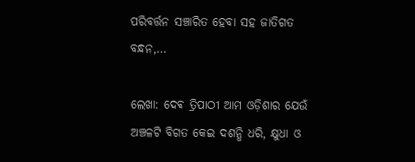ପରିବର୍ତ୍ତନ ସଞ୍ଚାରିତ ହେବା ସହ ଜାତିଗତ ବନ୍ଧନ,…

ଲେଖା: ଦେଵ ତ୍ରିପାଠୀ ଆମ ଓଡ଼ିଶାର ଯେଉଁ ଅଞ୍ଚଳଟି ବିଗତ କେଇ ଦଶନ୍ଧି ଧରି, କ୍ଷୁଧା ଓ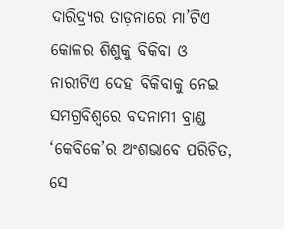ଦାରିଦ୍ର୍ୟର ତାଡ଼ନାରେ ମା’ଟିଏ କୋଳର ଶିଶୁକୁ ବିକିବା ଓ ନାରୀଟିଏ ଦେହ ବିକିବାକୁ ନେଇ ସମଗ୍ରବିଶ୍ଵରେ ବଦନାମୀ ବ୍ରାଣ୍ଡ ‘କେବିକେ’ର ଅଂଶଭାବେ ପରିଚିତ, ସେ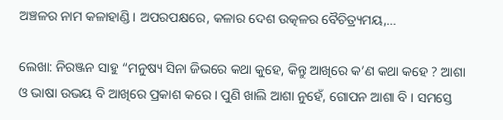ଅଞ୍ଚଳର ନାମ କଳାହାଣ୍ଡି । ଅପରପକ୍ଷରେ, କଳାର ଦେଶ ଉତ୍କଳର ବୈଚିତ୍ର୍ୟମୟ,…

ଲେଖା: ନିରଞ୍ଜନ ସାହୁ “ମନୁଷ୍ୟ ସିନା ଜିଭରେ କଥା କୁହେ, କିନ୍ତୁ ଆଖିରେ କ’ଣ କଥା କହେ ? ଆଶା ଓ ଭାଷା ଉଭୟ ବି ଆଖିରେ ପ୍ରକାଶ କରେ । ପୁଣି ଖାଲି ଆଶା ନୁହେଁ, ଗୋପନ ଆଶା ବି । ସମସ୍ତେ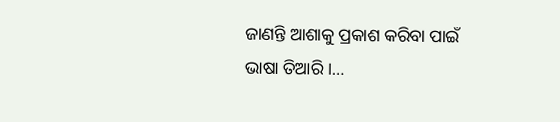ଜାଣନ୍ତି ଆଶାକୁ ପ୍ରକାଶ କରିବା ପାଇଁ ଭାଷା ତିଆରି ।…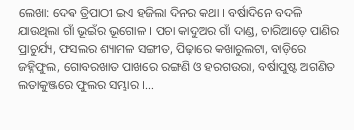ଲେଖା: ଦେଵ ତ୍ରିପାଠୀ ଇଏ ହଜିଲା ଦିନର କଥା । ବର୍ଷାଦିନେ ବଦଳି ଯାଉଥିଲା ଗାଁ ଭୂଇଁର ଭୂଗୋଳ । ପଚା କାଦୁଅର ଗାଁ ଦାଣ୍ଡ, ଚାରିଆଡ଼େ ପାଣିର ପ୍ରାଚୁର୍ଯ୍ୟ, ଫସଲର ଶ୍ୟାମଳ ସଙ୍ଗୀତ, ପିଢ଼ାରେ କଖାରୁଲଟା, ବାଡ଼ିରେ ଜହ୍ନିଫୁଲ, ଗୋବରଖାତ ପାଖରେ ରଙ୍ଗଣି ଓ ହରଗଉରା, ବର୍ଷାପୁଷ୍ଟ ଅଗଣିତ ଲତାକୁଞ୍ଜରେ ଫୁଲର ସମ୍ଭାର ।…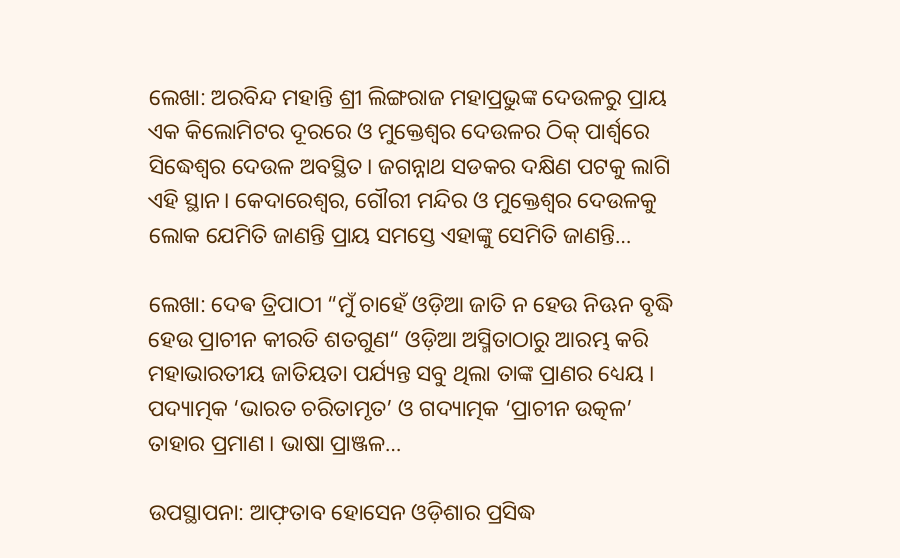ଲେଖା: ଅରବିନ୍ଦ ମହାନ୍ତି ଶ୍ରୀ ଲିଙ୍ଗରାଜ ମହାପ୍ରଭୁଙ୍କ ଦେଉଳରୁ ପ୍ରାୟ ଏକ କିଲୋମିଟର ଦୂରରେ ଓ ମୁକ୍ତେଶ୍ଵର ଦେଉଳର ଠିକ୍ ପାର୍ଶ୍ୱରେ ସିଦ୍ଧେଶ୍ୱର ଦେଉଳ ଅବସ୍ଥିତ। ଜଗନ୍ନାଥ ସଡକର ଦକ୍ଷିଣ ପଟକୁ ଲାଗି ଏହି ସ୍ଥାନ। କେଦାରେଶ୍ବର, ଗୌରୀ ମନ୍ଦିର ଓ ମୁକ୍ତେଶ୍ଵର ଦେଉଳକୁ ଲୋକ ଯେମିତି ଜାଣନ୍ତି ପ୍ରାୟ ସମସ୍ତେ ଏହାଙ୍କୁ ସେମିତି ଜାଣନ୍ତି…

ଲେଖା: ଦେଵ ତ୍ରିପାଠୀ “ମୁଁ ଚାହେଁ ଓଡ଼ିଆ ଜାତି ନ ହେଉ ନିଊନ ବୃଦ୍ଧି ହେଉ ପ୍ରାଚୀନ କୀରତି ଶତଗୁଣ“ ଓଡ଼ିଆ ଅସ୍ମିତାଠାରୁ ଆରମ୍ଭ କରି ମହାଭାରତୀୟ ଜାତିୟତା ପର୍ଯ୍ୟନ୍ତ ସବୁ ଥିଲା ତାଙ୍କ ପ୍ରାଣର ଧ୍ୟେୟ । ପଦ୍ୟାତ୍ମକ ‘ଭାରତ ଚରିତାମୃତ’ ଓ ଗଦ୍ୟାତ୍ମକ ‘ପ୍ରାଚୀନ ଉତ୍କଳ’ ତାହାର ପ୍ରମାଣ । ଭାଷା ପ୍ରାଞ୍ଜଳ…

ଉପସ୍ଥାପନା: ଆଫ଼ତାବ ହୋସେନ ଓଡ଼ିଶାର ପ୍ରସିଦ୍ଧ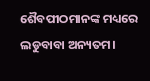ଶୈବପୀଠମାନଙ୍କ ମଧ୍ୟରେ ଲଡୁବାବା ଅନ୍ୟତମ।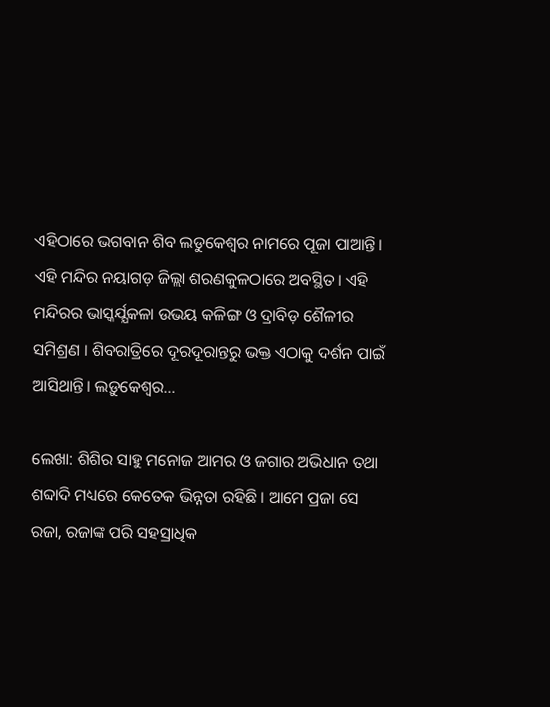ଏହିଠାରେ ଭଗବାନ ଶିବ ଲଡୁକେଶ୍ବର ନାମରେ ପୂଜା ପାଆନ୍ତି। ଏହି ମନ୍ଦିର ନୟାଗଡ଼ ଜିଲ୍ଲା ଶରଣକୁଳଠାରେ ଅବସ୍ଥିତ। ଏହି ମନ୍ଦିରର ଭାସ୍କର୍ଯ୍ଯକଳା ଉଭୟ କଳିଙ୍ଗ ଓ ଦ୍ରାବିଡ଼ ଶୈଳୀର ସମିଶ୍ରଣ । ଶିବରାତ୍ରିରେ ଦୂରଦୂରାନ୍ତରୁ ଭକ୍ତ ଏଠାକୁ ଦର୍ଶନ ପାଇଁ ଆସିଥାନ୍ତି। ଲଡ଼ୁକେଶ୍ବର…

ଲେଖା: ଶିଶିର ସାହୁ ମନୋଜ ଆମର ଓ ଜଗାର ଅଭିଧାନ ତଥା ଶବ୍ଦାଦି ମଧ୍ୟରେ କେତେକ ଭିନ୍ନତା ରହିଛି । ଆମେ ପ୍ରଜା ସେ ରଜା, ରଜାଙ୍କ ପରି ସହସ୍ରାଧିକ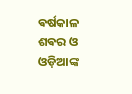ଵର୍ଷକାଳ ଶଵର ଓ ଓଡ଼ିଆଙ୍କ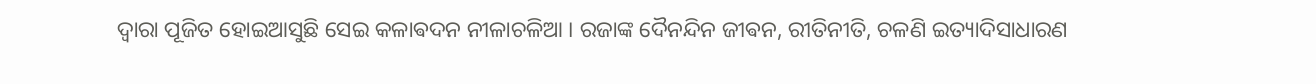ଦ୍ଵାରା ପୂଜିତ ହୋଇଆସୁଛି ସେଇ କଳାଵଦନ ନୀଳାଚଳିଆ । ରଜାଙ୍କ ଦୈନନ୍ଦିନ ଜୀଵନ, ରୀତିନୀତି, ଚଳଣି ଇତ୍ୟାଦିସାଧାରଣ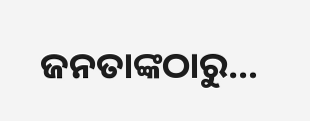ଜନତାଙ୍କଠାରୁ…